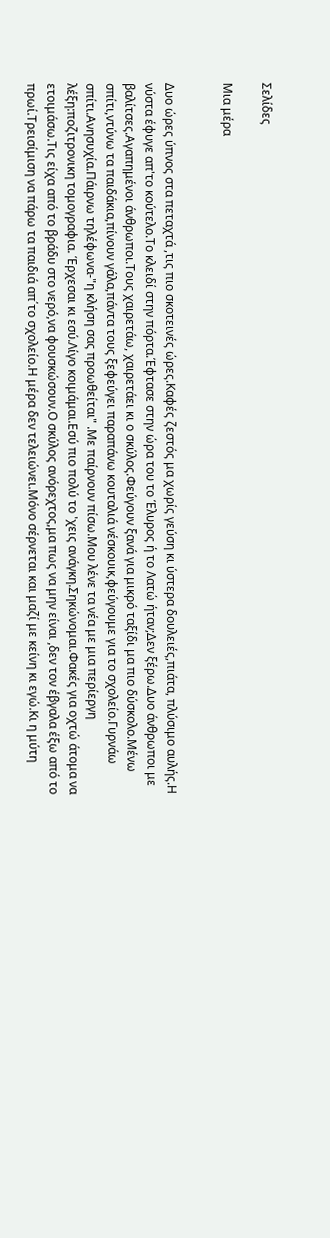Σελίδες

Μια μέρα


Δυο ώρες ύπνος στα πεταχτά ,τις πιο σκοτεινές ώρες.Καφές ζεστός μα χωρίς γεύση κι ύστερα δουλειές,πιάτα, πλύσιμο αυλής.Η νύστα έφυγε απ'το κούτελο.Το κλειδί στην πόρτα.Έφτασε στην ώρα του το Έλυρος ή το Λατώ ήταν;Δεν ξέρω.Δυο άνθρωποι με βαλίτσες.Αγαπημένοι άνθρωποι.Τους χαιρετάω, χαιρετάει κι ο σκύλος.Φεύγουν ξανά για μικρό ταξίδι μα πιο δύσκολο.Μένω σπίτι,ντύνω τα παιδάκια,πίνουν γάλα,πάντα τους ξεφεύγει παραπάνω κουταλιά νέσκουικ,φεύγουμε για το σχολείο.Γυρνάω σπίτι.Ανησυχία.Πάιρνω τηλέφωνα-"η κλήση σας προωθείται" .Με παίρνουν πίσω.Μου λένε τα νέα με μια περίεργη λέξη:ποζιτρονικη τομογραφια. Έρχεσαι κι εσύ.Λίγο κοιμάμαι.Εσύ πιο πολύ το 'χεις ανάγκη.Σηκώνομαι.Φακές για οχτώ άτομα να ετοιμάσω.Τις είχα από το βράδυ στο νερό,να φουσκώσουν.Ο σκύλος ανόρεχτος,μα πως να μην είναι ,δεν τον έβγαλα έξω από το πρωί.Τρεισίμιση να πάρω τα παιδιά απ΄το σχολείο.Η μέρα δεν τελειώνει.Μόνο σέρνεται και μαζί με κείνη κι εγώ.Κι η μύτη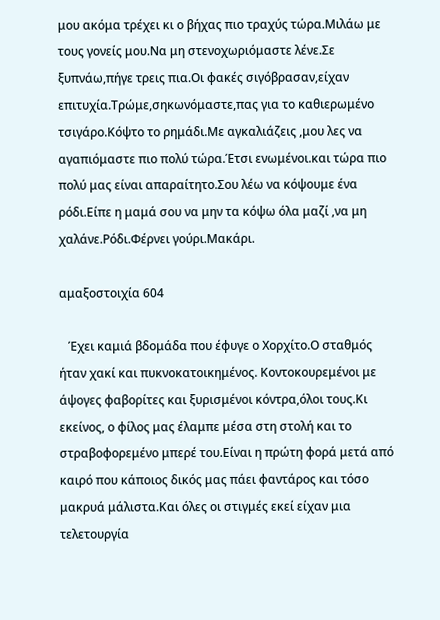μου ακόμα τρέχει κι ο βήχας πιο τραχύς τώρα.Μιλάω με τους γονείς μου.Να μη στενοχωριόμαστε λένε.Σε ξυπνάω,πήγε τρεις πια.Οι φακές σιγόβρασαν,είχαν επιτυχία.Τρώμε,σηκωνόμαστε,πας για το καθιερωμένο τσιγάρο.Κόψτο το ρημάδι.Με αγκαλιάζεις ,μου λες να αγαπιόμαστε πιο πολύ τώρα.Έτσι ενωμένοι.και τώρα πιο πολύ μας είναι απαραίτητο.Σου λέω να κόψουμε ένα ρόδι.Είπε η μαμά σου να μην τα κόψω όλα μαζί ,να μη χαλάνε.Ρόδι.Φέρνει γούρι.Μακάρι.

αμαξοστοιχία 604

   Έχει καμιά βδομάδα που έφυγε ο Χορχίτο.Ο σταθμός ήταν χακί και πυκνοκατοικημένος. Κοντοκουρεμένοι με άψογες φαβορίτες και ξυρισμένοι κόντρα,όλοι τους.Κι εκείνος, ο φίλος μας έλαμπε μέσα στη στολή και το στραβοφορεμένο μπερέ του.Είναι η πρώτη φορά μετά από καιρό που κάποιος δικός μας πάει φαντάρος και τόσο μακρυά μάλιστα.Και όλες οι στιγμές εκεί είχαν μια τελετουργία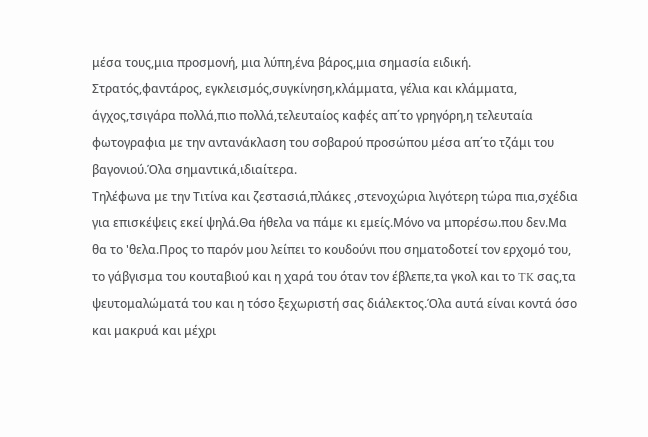μέσα τους,μια προσμονή, μια λύπη,ένα βάρος,μια σημασία ειδική.
Στρατός,φαντάρος, εγκλεισμός,συγκίνηση,κλάμματα, γέλια και κλάμματα, άγχος,τσιγάρα πολλά,πιο πολλά,τελευταίος καφές απ΄το γρηγόρη,η τελευταία φωτογραφια με την αντανάκλαση του σοβαρού προσώπου μέσα απ΄το τζάμι του βαγονιού.Όλα σημαντικά,ιδιαίτερα.
Τηλέφωνα με την Τιτίνα και ζεστασιά,πλάκες ,στενοχώρια λιγότερη τώρα πια,σχέδια για επισκέψεις εκεί ψηλά.Θα ήθελα να πάμε κι εμείς.Μόνο να μπορέσω.που δεν.Μα θα το 'θελα.Προς το παρόν μου λείπει το κουδούνι που σηματοδοτεί τον ερχομό του, το γάβγισμα του κουταβιού και η χαρά του όταν τον έβλεπε,τα γκολ και το TK σας,τα ψευτομαλώματά του και η τόσο ξεχωριστή σας διάλεκτος.Όλα αυτά είναι κοντά όσο και μακρυά και μέχρι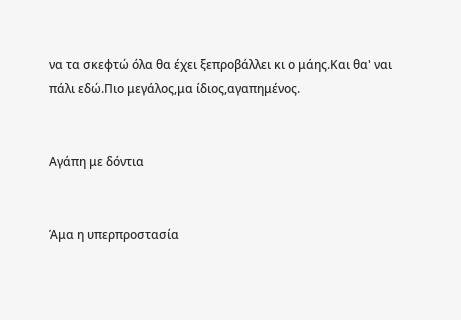να τα σκεφτώ όλα θα έχει ξεπροβάλλει κι ο μάης.Και θα' ναι πάλι εδώ.Πιο μεγάλος,μα ίδιος,αγαπημένος.


Αγάπη με δόντια


Άμα η υπερπροστασία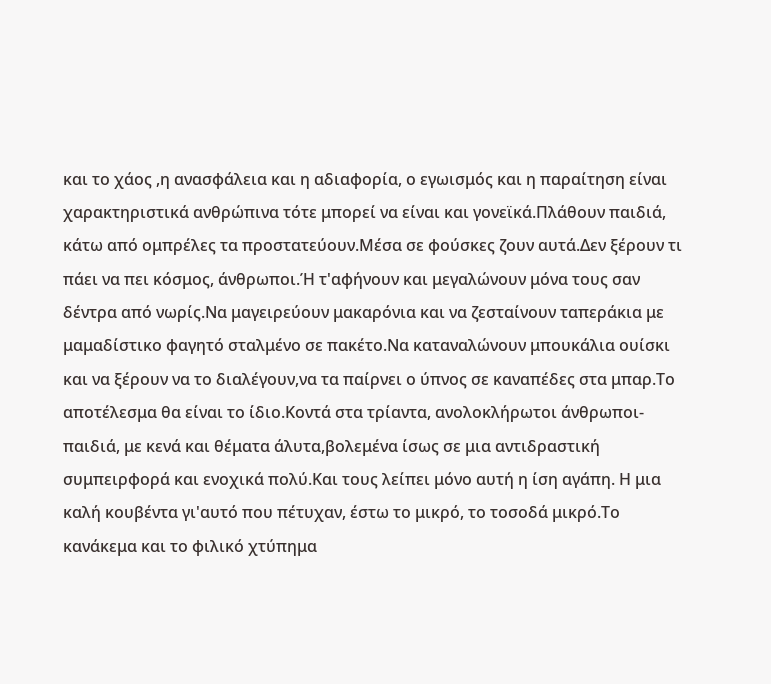και το χάος ,η ανασφάλεια και η αδιαφορία, ο εγωισμός και η παραίτηση είναι χαρακτηριστικά ανθρώπινα τότε μπορεί να είναι και γονεϊκά.Πλάθουν παιδιά, κάτω από ομπρέλες τα προστατεύουν.Μέσα σε φούσκες ζουν αυτά.Δεν ξέρουν τι πάει να πει κόσμος, άνθρωποι.Ή τ'αφήνουν και μεγαλώνουν μόνα τους σαν δέντρα από νωρίς.Να μαγειρεύουν μακαρόνια και να ζεσταίνουν ταπεράκια με μαμαδίστικο φαγητό σταλμένο σε πακέτο.Nα καταναλώνουν μπουκάλια ουίσκι και να ξέρουν να το διαλέγουν,να τα παίρνει ο ύπνος σε καναπέδες στα μπαρ.Το αποτέλεσμα θα είναι το ίδιο.Κοντά στα τρίαντα, ανολοκλήρωτοι άνθρωποι-παιδιά, με κενά και θέματα άλυτα,βολεμένα ίσως σε μια αντιδραστική συμπειρφορά και ενοχικά πολύ.Και τους λείπει μόνο αυτή η ίση αγάπη. Η μια καλή κουβέντα γι'αυτό που πέτυχαν, έστω το μικρό, το τοσοδά μικρό.Το κανάκεμα και το φιλικό χτύπημα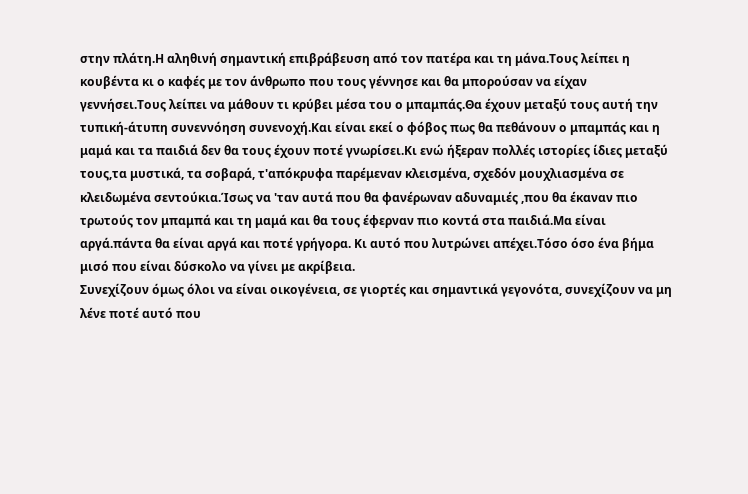στην πλάτη.Η αληθινή σημαντική επιβράβευση από τον πατέρα και τη μάνα.Τους λείπει η κουβέντα κι ο καφές με τον άνθρωπο που τους γέννησε και θα μπορούσαν να είχαν γεννήσει.Τους λείπει να μάθουν τι κρύβει μέσα του ο μπαμπάς.Θα έχουν μεταξύ τους αυτή την τυπική-άτυπη συνεννόηση συνενοχή.Και είναι εκεί ο φόβος πως θα πεθάνουν ο μπαμπάς και η μαμά και τα παιδιά δεν θα τους έχουν ποτέ γνωρίσει.Κι ενώ ήξεραν πολλές ιστορίες ίδιες μεταξύ τους,τα μυστικά, τα σοβαρά, τ'απόκρυφα παρέμεναν κλεισμένα, σχεδόν μουχλιασμένα σε κλειδωμένα σεντούκια.Ίσως να 'ταν αυτά που θα φανέρωναν αδυναμιές ,που θα έκαναν πιο τρωτούς τον μπαμπά και τη μαμά και θα τους έφερναν πιο κοντά στα παιδιά.Μα είναι αργά.πάντα θα είναι αργά και ποτέ γρήγορα. Κι αυτό που λυτρώνει απέχει.Τόσο όσο ένα βήμα μισό που είναι δύσκολο να γίνει με ακρίβεια.
Συνεχίζουν όμως όλοι να είναι οικογένεια, σε γιορτές και σημαντικά γεγονότα, συνεχίζουν να μη λένε ποτέ αυτό που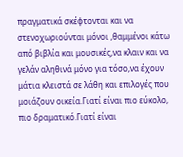πραγματικά σκέφτονται και να στενοχωριούνται μόνοι ,θαμμένοι κάτω από βιβλία και μουσικές,να κλαιν και να γελάν αληθινά μόνο για τόσο,να έχουν μάτια κλειστά σε λάθη και επιλογές που μοιάζουν οικεία.Γιατί είναι πιο εύκολο, πιο δραματικό.Γιατί είναι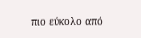πιο εύκολο από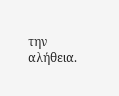την αλήθεια.